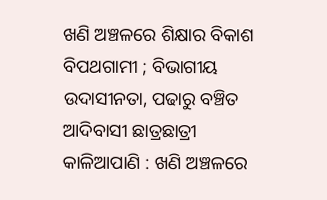ଖଣି ଅଞ୍ଚଳରେ ଶିକ୍ଷାର ବିକାଶ ବିପଥଗାମୀ ; ବିଭାଗୀୟ ଉଦାସୀନତା, ପଢାରୁ ବଞ୍ଚିତ ଆଦିବାସୀ ଛାତ୍ରଛାତ୍ରୀ
କାଳିଆପାଣି : ଖଣି ଅଞ୍ଚଳରେ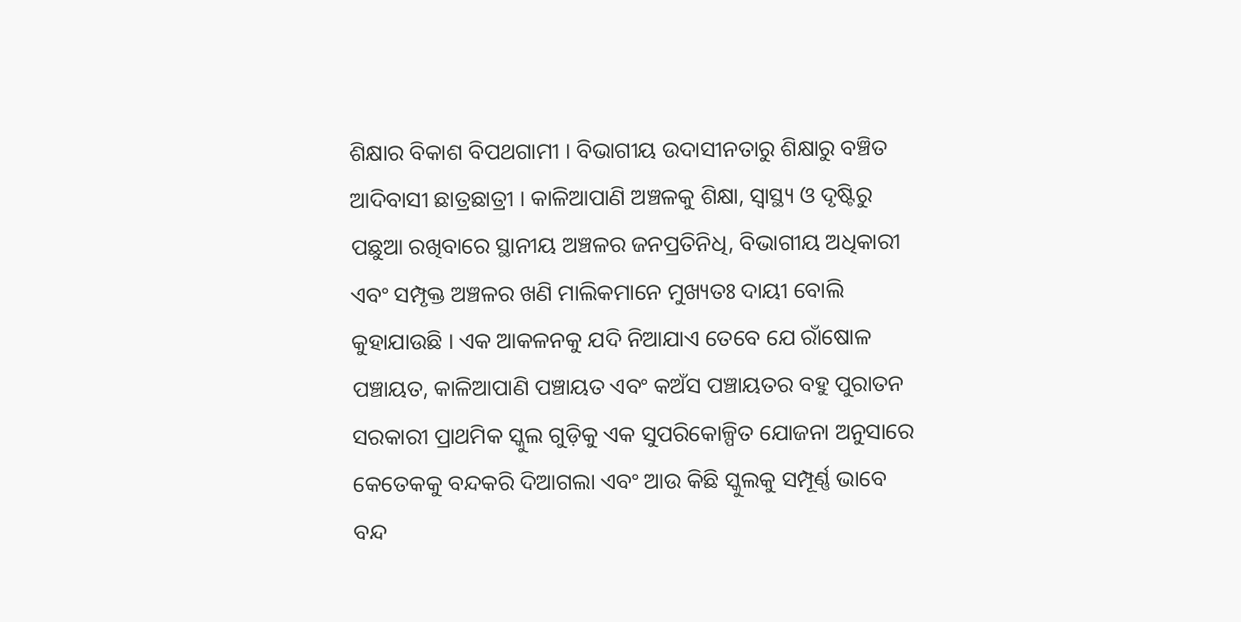ଶିକ୍ଷାର ବିକାଶ ବିପଥଗାମୀ । ବିଭାଗୀୟ ଉଦାସୀନତାରୁ ଶିକ୍ଷାରୁ ବଞ୍ଚିତ ଆଦିବାସୀ ଛାତ୍ରଛାତ୍ରୀ । କାଳିଆପାଣି ଅଞ୍ଚଳକୁ ଶିକ୍ଷା, ସ୍ୱାସ୍ଥ୍ୟ ଓ ଦୃଷ୍ଟିରୁ ପଛୁଆ ରଖିବାରେ ସ୍ଥାନୀୟ ଅଞ୍ଚଳର ଜନପ୍ରତିନିଧି, ବିଭାଗୀୟ ଅଧିକାରୀ ଏବଂ ସମ୍ପୃକ୍ତ ଅଞ୍ଚଳର ଖଣି ମାଲିକମାନେ ମୁଖ୍ୟତଃ ଦାୟୀ ବୋଲି କୁହାଯାଉଛି । ଏକ ଆକଳନକୁ ଯଦି ନିଆଯାଏ ତେବେ ଯେ ରାଁଷୋଳ ପଞ୍ଚାୟତ, କାଳିଆପାଣି ପଞ୍ଚାୟତ ଏବଂ କଅଁସ ପଞ୍ଚାୟତର ବହୁ ପୁରାତନ ସରକାରୀ ପ୍ରାଥମିକ ସ୍କୁଲ ଗୁଡ଼ିକୁ ଏକ ସୁପରିକୋଳ୍ପିତ ଯୋଜନା ଅନୁସାରେ କେତେକକୁ ବନ୍ଦକରି ଦିଆଗଲା ଏବଂ ଆଉ କିଛି ସ୍କୁଲକୁ ସମ୍ପୂର୍ଣ୍ଣ ଭାବେ ବନ୍ଦ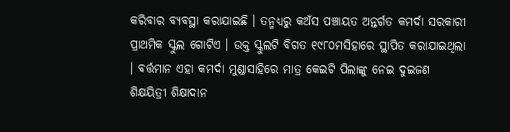କରିବାର ବ୍ୟବସ୍ଥା କରାଯାଇଛି । ତନ୍ମଧ୍ୟରୁ କଅଁସ ପଞ୍ଚାୟତ ଅନ୍ତର୍ଗତ କମର୍ଦା ସରକାରୀ ପ୍ରାଥମିକ ସ୍କୁଲ ଗୋଟିଏ । ଉକ୍ତ ସ୍କୁଲଟି ବିଗତ ୧୯୮୦ମସିହାରେ ସ୍ଥାପିତ କରାଯାଇଥିଲା । ବର୍ତ୍ତମାନ ଏହା କମର୍ଦା ମୁଣ୍ଡାସାହିରେ ମାତ୍ର କେଇଟି ପିଲାଙ୍କୁ ନେଇ ଦୁଇଜଣ ଶିକ୍ଷୟିତ୍ରୀ ଶିକ୍ଷାଦାନ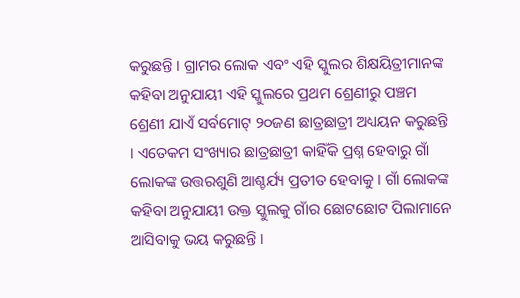କରୁଛନ୍ତି । ଗ୍ରାମର ଲୋକ ଏବଂ ଏହି ସ୍କୁଲର ଶିକ୍ଷୟିତ୍ରୀମାନଙ୍କ କହିବା ଅନୁଯାୟୀ ଏହି ସ୍କୁଲରେ ପ୍ରଥମ ଶ୍ରେଣୀରୁ ପଞ୍ଚମ ଶ୍ରେଣୀ ଯାଏଁ ସର୍ବମୋଟ୍ ୨୦ଜଣ ଛାତ୍ରଛାତ୍ରୀ ଅଧ୍ୟୟନ କରୁଛନ୍ତି । ଏତେକମ ସଂଖ୍ୟାର ଛାତ୍ରଛାତ୍ରୀ କାହିଁକି ପ୍ରଶ୍ନ ହେବାରୁ ଗାଁ ଲୋକଙ୍କ ଉତ୍ତରଶୁଣି ଆଶ୍ଚର୍ଯ୍ୟ ପ୍ରତୀତ ହେବାକୁ । ଗାଁ ଲୋକଙ୍କ କହିବା ଅନୁଯାୟୀ ଉକ୍ତ ସ୍କୁଲକୁ ଗାଁର ଛୋଟଛୋଟ ପିଲାମାନେ ଆସିବାକୁ ଭୟ କରୁଛନ୍ତି ।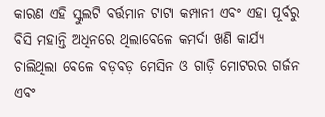କାରଣ ଏହି ସ୍କୁଲଟି ବର୍ତ୍ତମାନ ଟାଟା କମ୍ପାନୀ ଏବଂ ଏହା ପୂର୍ବରୁ ବିସି ମହାନ୍ତି ଅଧିନରେ ଥିଲାବେଳେ କମର୍ଦା ଖଣି କାର୍ଯ୍ୟ ଚାଲିଥିଲା ବେଳେ ବଡ଼ବଡ଼ ମେସିନ ଓ ଗାଡ଼ି ମୋଟରର ଗର୍ଜନ ଏବଂ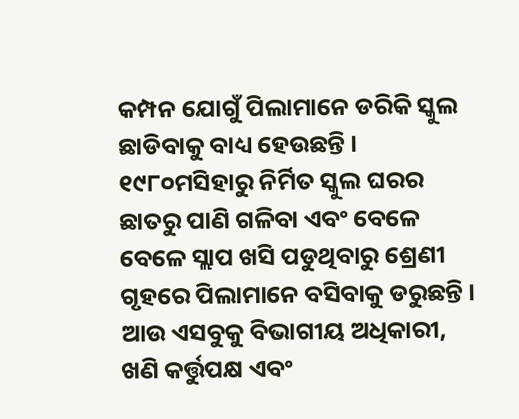କମ୍ପନ ଯୋଗୁଁ ପିଲାମାନେ ଡରିକି ସ୍କୁଲ ଛାଡିବାକୁ ବାଧ୍ୟ ହେଉଛନ୍ତି । ୧୯୮୦ମସିହାରୁ ନିର୍ମିତ ସ୍କୁଲ ଘରର ଛାତରୁ ପାଣି ଗଳିବା ଏବଂ ବେଳେ ବେଳେ ସ୍ଲାପ ଖସି ପଡୁଥିବାରୁ ଶ୍ରେଣୀ ଗୃହରେ ପିଲାମାନେ ବସିବାକୁ ଡରୁଛନ୍ତି । ଆଉ ଏସବୁକୁ ବିଭାଗୀୟ ଅଧିକାରୀ, ଖଣି କର୍ତ୍ତୁପକ୍ଷ ଏବଂ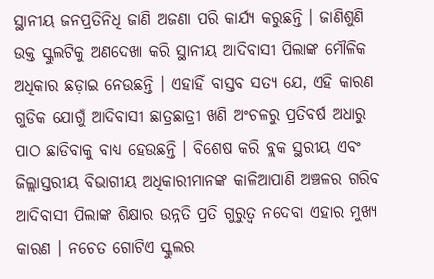ସ୍ଥାନୀୟ ଜନପ୍ରତିନିଧି ଜାଣି ଅଜଣା ପରି କାର୍ଯ୍ୟ କରୁଛନ୍ତି । ଜାଣିଶୁଣି ଉକ୍ତ ସ୍କୁଲଟିକୁ ଅଣଦେଖା କରି ସ୍ଥାନୀୟ ଆଦିବାସୀ ପିଲାଙ୍କ ମୌଳିକ ଅଧିକାର ଛଡ଼ାଇ ନେଉଛନ୍ତି । ଏହାହିଁ ବାସ୍ତବ ସତ୍ୟ ଯେ, ଏହି କାରଣ ଗୁଡିକ ଯୋଗୁଁ ଆଦିବାସୀ ଛାତ୍ରଛାତ୍ରୀ ଖଣି ଅଂଚଳରୁ ପ୍ରତିବର୍ଷ ଅଧାରୁ ପାଠ ଛାଡିବାକୁ ବାଧ୍ୟ ହେଉଛନ୍ତି । ବିଶେଷ କରି ବ୍ଲକ ସ୍ଥରୀୟ ଏବଂ ଜିଲ୍ଲାସ୍ତରୀୟ ବିଭାଗୀୟ ଅଧିକାରୀମାନଙ୍କ କାଳିଆପାଣି ଅଞ୍ଚଳର ଗରିବ ଆଦିବାସୀ ପିଲାଙ୍କ ଶିକ୍ଷାର ଉନ୍ନତି ପ୍ରତି ଗୁରୁତ୍ୱ ନଦେବା ଏହାର ମୁଖ୍ୟ କାରଣ । ନଚେତ ଗୋଟିଏ ସ୍କୁଲର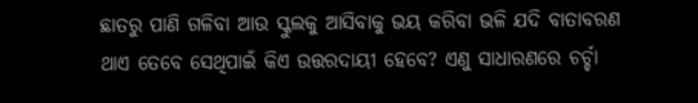ଛାତରୁ ପାଣି ଗଳିବା ଆଉ ସ୍କୁଲକୁ ଆସିବାକୁ ଭୟ କରିବା ଭଳି ଯଦି ବାତାବରଣ ଥାଏ ତେବେ ସେଥିପାଇଁ କିଏ ଉତ୍ତରଦାୟୀ ହେବେ? ଏଣୁ ସାଧାରଣରେ ଚର୍ଚ୍ଚା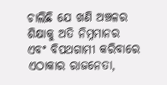ଚାଲିଛି ଯେ ଖଣି ଅଞ୍ଚଳର ଶିକ୍ଷାକୁ ଅତି ନିମ୍ନମାନର ଏବଂ ବିପଥଗାମୀ କରିବାରେ ଏଠାକାର ରାଜନେତା,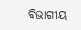ବିଭାଗୀୟ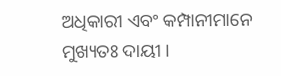ଅଧିକାରୀ ଏବଂ କମ୍ପାନୀମାନେ ମୁଖ୍ୟତଃ ଦାୟୀ ।